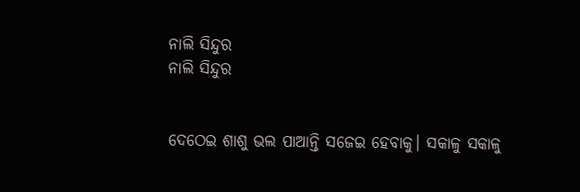ନାଲି ସିନ୍ଦୁର
ନାଲି ସିନ୍ଦୁର


ଦେଠେଇ ଶାଶୁ ଭଲ ପାଆନ୍ତି ସଜେଇ ହେବାକୁ। ସକାଳୁ ସକାଳୁ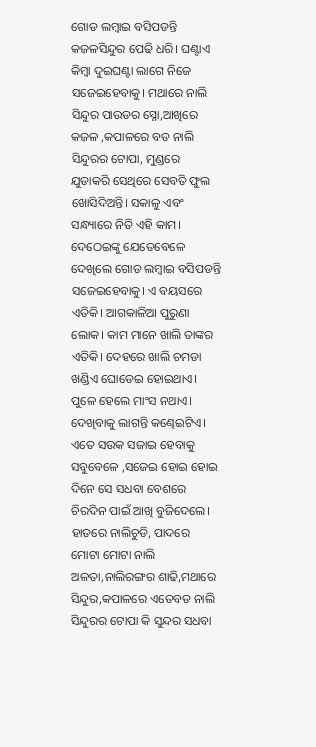ଗୋଡ ଲମ୍ବାଇ ବସିପଡନ୍ତି କଜଳସିନ୍ଦୁର ପେଢି ଧରି। ଘଣ୍ଟାଏ କିମ୍ବା ଦୁଇଘଣ୍ଟା ଲାଗେ ନିଜେ ସଜେଇହେବାକୁ। ମଥାରେ ନାଲି ସିନ୍ଦୁର ପାଉଡର ସ୍ନୋ,ଆଖିରେ କଜଳ ,କପାଳରେ ବଡ ନାଲି ସିନ୍ଦୁରର ଟୋପା, ମୁଣ୍ଡରେ ଯୁଡାକରି ସେଥିରେ ସେବତି ଫୁଲ ଖୋସିଦିଅନ୍ତି। ସକାଳୁ ଏବଂ ସନ୍ଧ୍ୟାରେ ନିତି ଏହି କାମ। ଦେଠେଇଙ୍କୁ ଯେତେବେଳେ ଦେଖିଲେ ଗୋଡ ଲମ୍ବାଇ ବସିପଡନ୍ତି ସଜେଇହେବାକୁ। ଏ ବୟସରେ ଏତିକି। ଆଗକାଳିଆ ପୁରୁଣା ଲୋକ। କାମ ମାନେ ଖାଲି ତାଙ୍କର ଏତିକି। ଦେହରେ ଖାଲି ଚମଡା ଖଣ୍ଡିଏ ଘୋଡେଇ ହୋଇଥାଏ। ପୁଳେ ହେଲେ ମାଂସ ନଥାଏ। ଦେଖିବାକୁ ଲାଗନ୍ତି କଣ୍ଢେଇଟିଏ। ଏତେ ସଉକ ସଜାଇ ହେବାକୁ ସବୁବେଳେ ,ସଜେଇ ହୋଇ ହୋଇ ଦିନେ ସେ ସଧବା ବେଶରେ ଚିରଦିନ ପାଇଁ ଆଖି ବୁଜିଦେଲେ। ହାତରେ ନାଲିଚୁଡି, ପାଦରେ ମୋଟା ମୋଟା ନାଲି ଅଳତା,ନାଲିରଙ୍ଗର ଶାଢି,ମଥାରେ ସିନ୍ଦୁର,କପାଳରେ ଏତେବଡ ନାଲି ସିନ୍ଦୁରର ଟୋପା କି ସୁନ୍ଦର ସଧବା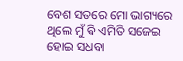ବେଶ ସତରେ ମୋ ଭାଗ୍ୟରେ ଥିଲେ ମୁଁ ଵି ଏମିତି ସଜେଇ ହୋଇ ସଧବା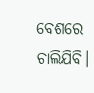ବେଶରେ ଚାଲିଯିବି।